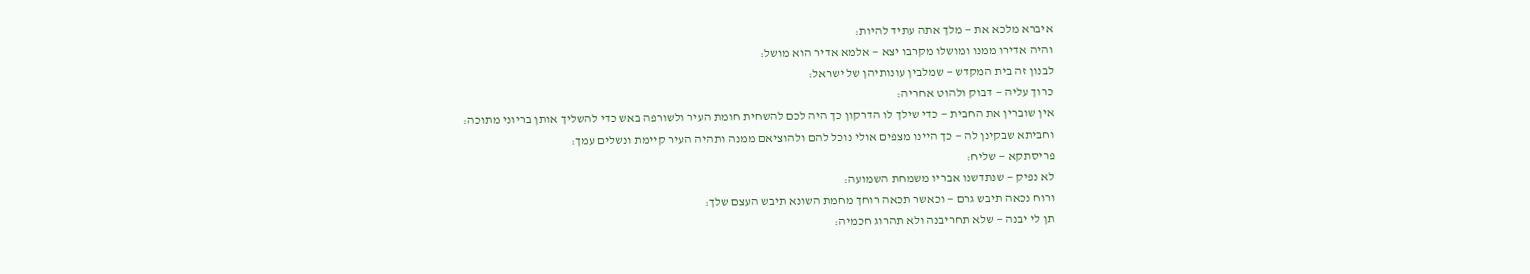איברא מלכא את — מלך אתה עתיד להיות:
והיה אדירו ממנו ומושלו מקרבו יצא — אלמא אדיר הוא מושל:
לבנון זה בית המקדש — שמלבין עונותיהן של ישראל:
כרוך עליה — דבוק ולהוט אחריה:
אין שוברין את החבית — כדי שילך לו הדרקון כך היה לכם להשחית חומת העיר ולשורפה באש כדי להשליך אותן בריוני מתוכה:
וחביתא שבקינן לה — כך היינו מצפים אולי נוכל להם ולהוציאם ממנה ותהיה העיר קיימת ונשלים עמך:
פריסתקא — שליח:
לא נפיק — שנתדשנו אבריו משמחת השמועה:
ורוח נכאה תיבש גרם — וכאשר תכאה רוחך מחמת השונא תיבש העצם שלך:
תן לי יבנה — שלא תחריבנה ולא תהרוג חכמיה: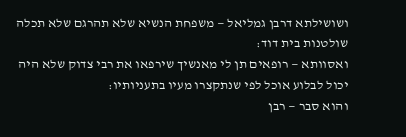ושושילתא דרבן גמליאל — משפחת הנשיא שלא תהרגם שלא תכלה שולטנות בית דוד:
ואסוותא — רופאים תן לי מאנשיך שירפאו את רבי צדוק שלא היה יכול לבלוע אוכל לפי שנתקצרו מעיו בתעניותיו:
והוא סבר — רבן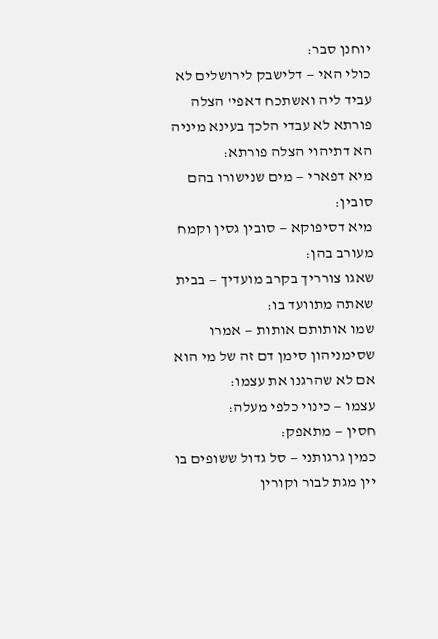יוחנן סבר:
כולי האי — דלישבק לירושלים לא עביד ליה ואשתכח דאפי' הצלה פורתא לא עבדי הלכך בעינא מיניה הא דתיהוי הצלה פורתא:
מיא דפארי — מים שנישורו בהם סובין:
מיא דסיפוקא — סובין גסין וקמח מעורב בהן:
שאגו צורריך בקרב מועדיך — בבית שאתה מתוועד בו:
שמו אותותם אותות — אמרו שסימניהון סימן דם זה של מי הוא אם לא שהרגנו את עצמו:
עצמו — כינוי כלפי מעלה:
חסין — מתאפק:
כמין גרגותני — סל גדול ששופים בו יין מגת לבור וקורין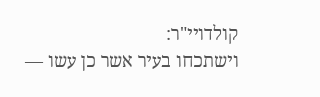קולדויי"ר:
וישתכחו בעיר אשר כן עשו —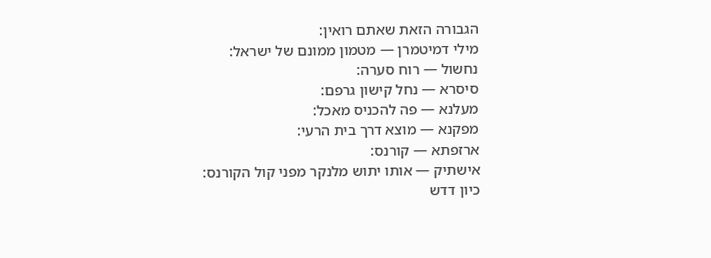הגבורה הזאת שאתם רואין:
מילי דמיטמרן — מטמון ממונם של ישראל:
נחשול — רוח סערה:
סיסרא — נחל קישון גרפם:
מעלנא — פה להכניס מאכל:
מפקנא — מוצא דרך בית הרעי:
ארזפתא — קורנס:
אישתיק — אותו יתוש מלנקר מפני קול הקורנס:
כיון דדש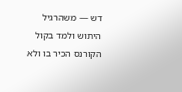דש — משהרגיל היתוש ולמד בקול הקורנס הכיר בו ולא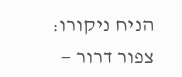הניח ניקורו:
צפור דרור —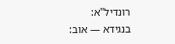רונדיל"א:
בנגידא — אוב: